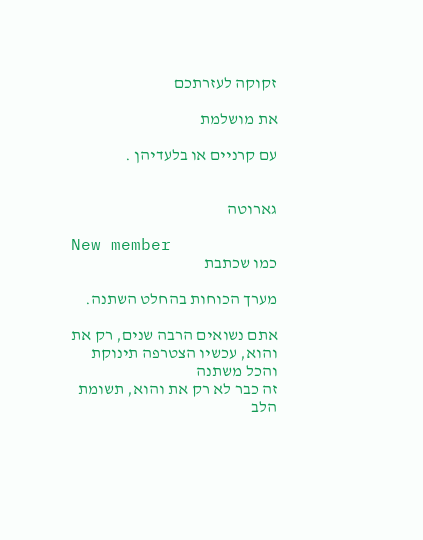זקוקה לעזרתכם

את מושלמת

עם קרניים או בלעדיהן .


גארוטה

New member
כמו שכתבת

מערך הכוחות בהחלט השתנה.

אתם נשואים הרבה שנים, רק את והוא, עכשיו הצטרפה תינוקת והכל משתנה
זה כבר לא רק את והוא, תשומת הלב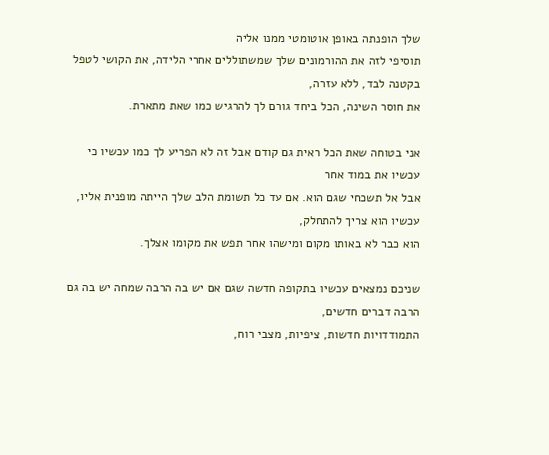שלך הופנתה באופן אוטומטי ממנו אליה
תוסיפי לזה את ההורמונים שלך שמשתוללים אחרי הלידה, את הקושי לטפל בקטנה לבד, ללא עזרה,
את חוסר השינה, הכל ביחד גורם לך להרגיש כמו שאת מתארת.

אני בטוחה שאת הכל ראית גם קודם אבל זה לא הפריע לך כמו עכשיו כי עכשיו את במוד אחר
אבל אל תשכחי שגם הוא. אם עד כל תשומת הלב שלך הייתה מופנית אליו, עכשיו הוא צריך להתחלק,
הוא כבר לא באותו מקום ומישהו אחר תפש את מקומו אצלך.

שניכם נמצאים עכשיו בתקופה חדשה שגם אם יש בה הרבה שמחה יש בה גם הרבה דברים חדשים,
התמודדויות חדשות, ציפיות, מצבי רוח,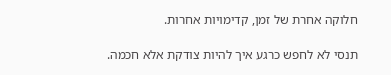חלוקה אחרת של זמן, קדימויות אחרות.

תנסי לא לחפש כרגע איך להיות צודקת אלא חכמה.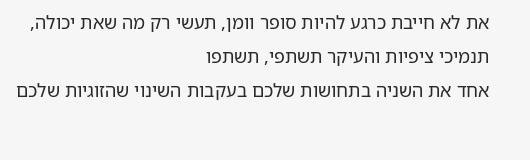את לא חייבת כרגע להיות סופר וומן, תעשי רק מה שאת יכולה, תנמיכי ציפיות והעיקר תשתפי, תשתפו
אחד את השניה בתחושות שלכם בעקבות השינוי שהזוגיות שלכם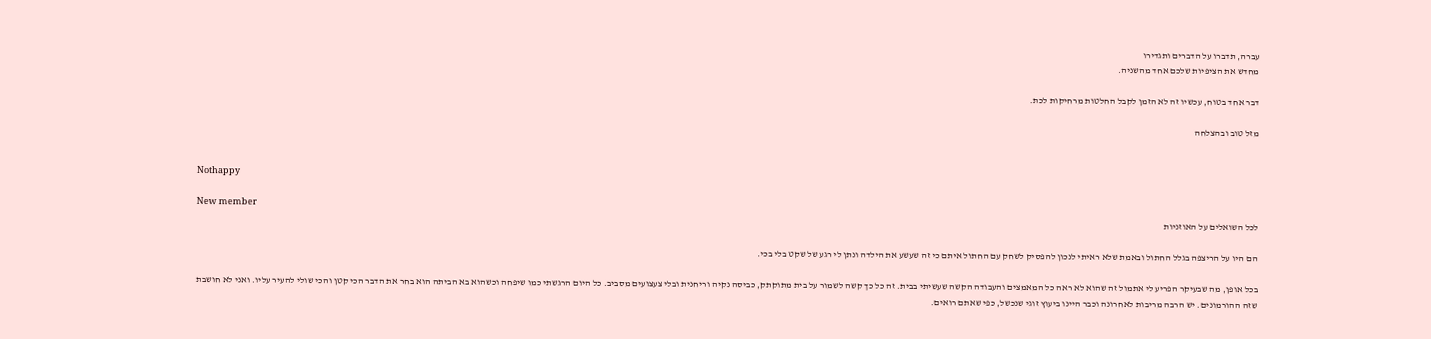עברה, תדברו על הדברים ותגדירו
מחדש את הציפיות שלכם אחד מהשניה.

דבר אחד בטוח, עכשיו זה לא הזמן לקבל החלטות מרחיקות לכת.

מזל טוב ובהצלחה


Nothappy

New member
לכל השואלים על האוזניות

הם היו על הריצפה בגלל החתול ובאמת שלא ראיתי לנכון להפסיק לשחק עם החתול איתם כי זה שעשע את הילדה ונתן לי רגע של שקט בלי בכי.

בכל אופן, מה שבעיקר הפריע לי אתמול זה שהוא לא ראה כל המאמצים והעבודה הקשה שעשיתי בבית. זה כל כך קשה לשמור על בית מתוקתק, כביסה נקיה וריחנית ובלי צעצועים מסביב. כל היום הרגשתי כמו שיפחה וכשהוא בא הביתה הוא בחר את הדבר הכי קטן והכי שולי להעיר עליו. ואני לא חושבת שזה ההורמונים. יש הרבה מריבות לאחרונה וכבר היינו ביעוץ זוגי שנכשל, כפי שאתם רואים.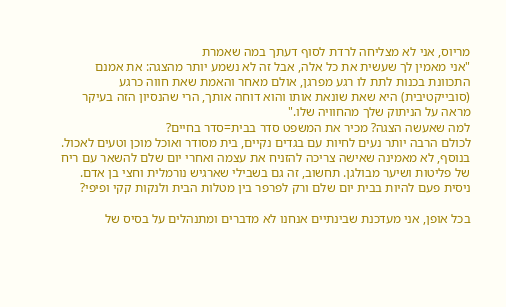מריוס, אני לא מצליחה לרדת לסוף דעתך במה שאמרת
"אני מאמין לך שעשית את כל אלה, אבל זה לא נשמע יותר מהצגה: את אמנם התכוונת בכנות לתת לו רגע מפרגן, אולם מאחר והאמת שאת חווה כרגע (סובייקטיבית) היא שאת שונאת אותו והוא דוחה אותך, הרי שהנסיון הזה בעיקר מראה על הניתוק שלך מהחוויה שלו."
למה שאעשה הצגה? מכיר את המשפט סדר בבית=סדר בחיים?
לכולם הרבה יותר נעים לחיות עם בגדים נקיים, בית מסודר ואוכל מוכן וטעים לאכול. בנוסף, לא מאמינה שאישה צריכה להזניח את עצמה ואחרי יום שלם להשאר עם ריח של פליטות ושיער מבולגן. תחשוב, זה גם בשבילי שארגיש נורמלית וחצי בן אדם. ניסית פעם להיות בבית יום שלם ורק לפרפר בין מטלות הבית ולנקות קקי ופיפי?

בכל אופן, אני מעדכנת שבינתיים אנחנו לא מדברים ומתנהלים על בסיס של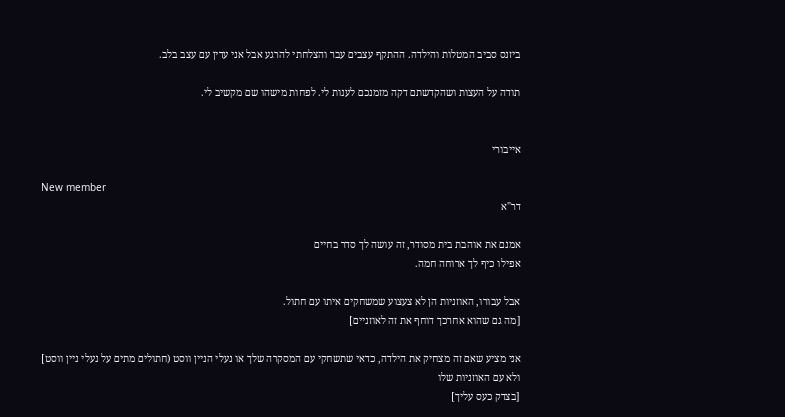ביזנס סביב המטלות והילדה. ההתקף עצבים עבר והצלחתי להרגע אבל אני עדין עם עצב בלב.

תודה על העצות ושהקדשתם דקה מזמנכם לענות לי. לפחות מישהו שם מקשיב לי.


אייבורי

New member
דר"א

אמנם את אוהבת בית מסודר, זה עושה לך סדר בחיים
אפילו כיף לך ארוחה חמה.

אבל עבורו, האוזניות הן לא צעצוע שמשחקים איתו עם חתול.
[מה גם שהוא אחרכך דוחף את זה לאוזניים]

אני מציע שאם זה מצחיק את הילדה, כדאי שתשחקי עם המסקרה שלך או נעלי הניין ווסט (חתולים מתים על נעלי ניין ווסט]
ולא עם האוזניות שלו
[בצדק כעס עליך]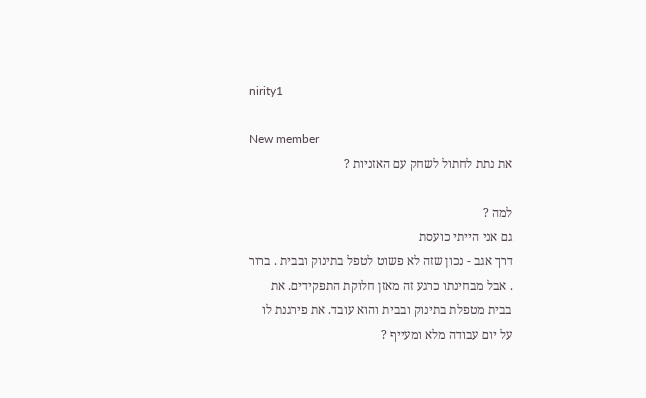nirity1

New member
את נתת לחתול לשחק עם האזניות ?

למה ?
גם אני הייתי כועסת
דרך אגב - נכון שזה לא פשוט לטפל בתינוק ובבית . ברור . אבל מבחינתו כרגע זה מאזן חלוקת התפקידים. את בבית מטפלת בתינוק ובבית והוא עובד. את פירגנת לו על יום עבודה מלא ומעייף ?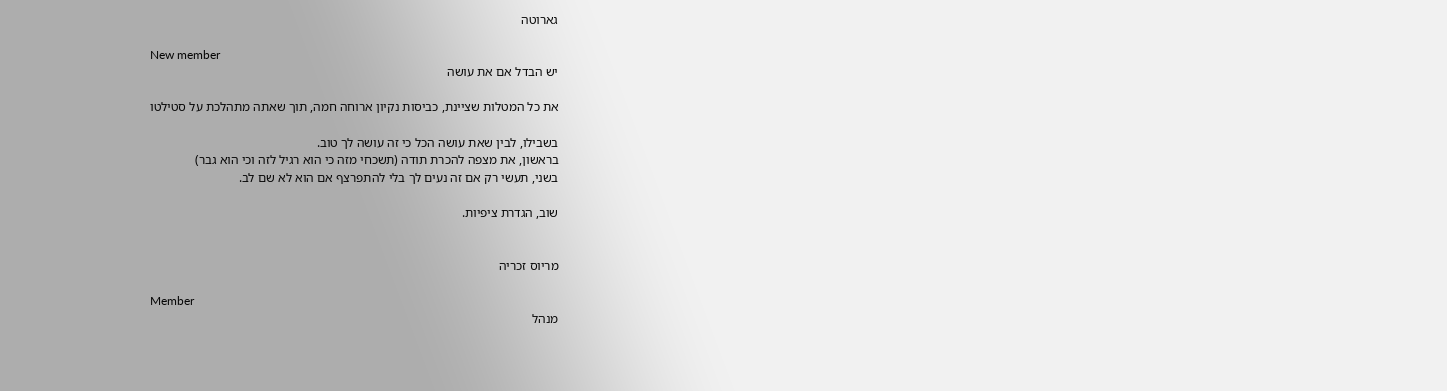גארוטה

New member
יש הבדל אם את עושה

את כל המטלות שציינת, כביסות נקיון ארוחה חמה, תוך שאתה מתהלכת על סטילטו

בשבילו, לבין שאת עושה הכל כי זה עושה לך טוב.
בראשון, את מצפה להכרת תודה (תשכחי מזה כי הוא רגיל לזה וכי הוא גבר)
בשני, תעשי רק אם זה נעים לך בלי להתפרצף אם הוא לא שם לב.

שוב, הגדרת ציפיות.


מריוס זכריה

Member
מנהל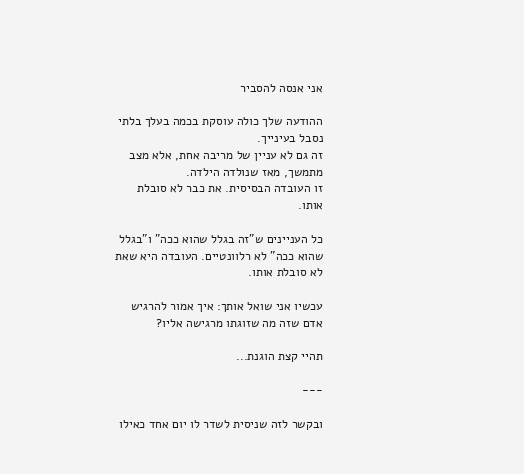אני אנסה להסביר

ההודעה שלך כולה עוסקת בכמה בעלך בלתי נסבל בעינייך.
זה גם לא עניין של מריבה אחת, אלא מצב מתמשך, מאז שנולדה הילדה.
זו העובדה הבסיסית. את כבר לא סובלת אותו.

כל העניינים ש"זה בגלל שהוא ככה" ו"בגלל שהוא ככה" לא רלוונטיים. העובדה היא שאת לא סובלת אותו.

עכשיו אני שואל אותך: איך אמור להרגיש אדם שזה מה שזוגתו מרגישה אליו?

תהיי קצת הוגנת...

---

ובקשר לזה שניסית לשדר לו יום אחד כאילו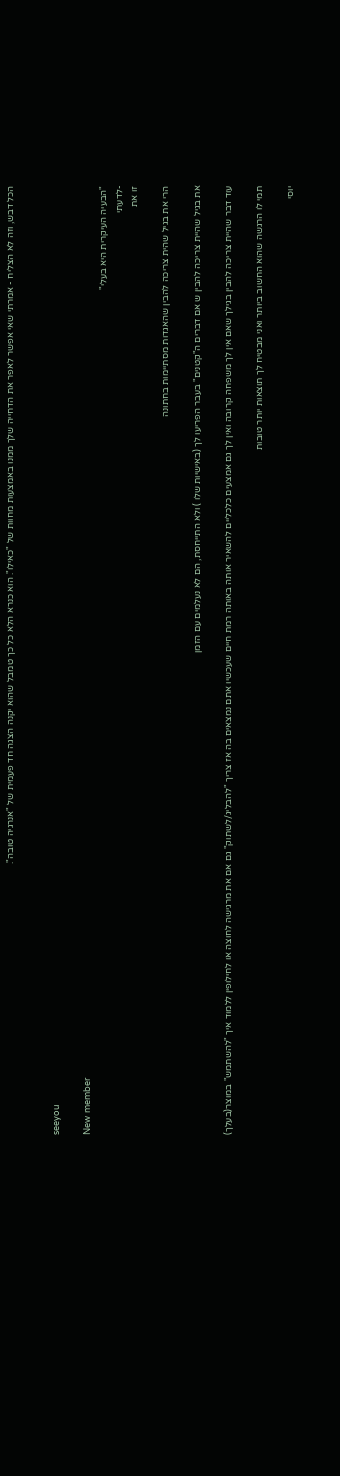הכל דבש, וזה לא הצליח - אמרתי שאי אפשר לאפר את הדחייה שלך ממנו באמצעות מחוות של "כאילו". הוא כנרא הלא כל כך טמבל שהוא יקנה הצגה חד פעמית של "אנרגיה טובה".


seeyou

New member
"הבעיה העיקרית היא בעלי"
-לדעתי
זו את

הרי את בגיל שהית צריכה להבין שהאגדות מסתיימות בחתונה

את בגיל שהיית צריכה להבין ש אם דברים ה"קטנים" בעבר הפריעו לך (באישיות שלו ) ולא התייחסת, הם לא נעלמים עם הזמן

עוד דבר שהיית צריכה להבין בגילך שאם אין לך משפחה קרובה ואין לך גם אמצעים כלכליים להשאיר אותה באותה רמת חיים שעכשיו אתם נמצאים בה אז צריך "להבליג/לשתוק" גם אם את מרגישה לחוצה או לחילופין ללמוד איך "להשתמש" במוצר(בעלך)

תמי לו הרגשה שהוא החשוב ביותר ואני מבטיח לך תוצאות יותר טובות

יוסי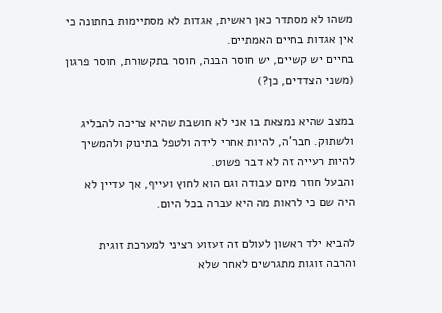משהו לא מסתדר כאן ראשית, אגדות לא מסתיימות בחתונה כי אין אגדות בחיים האמתיים.
בחיים יש קשיים, יש חוסר הבנה, חוסר בתקשורת, חוסר פרגון (משני הצדדים, כן?)

במצב שהיא נמצאת בו אני לא חושבת שהיא צריכה להבליג ולשתוק. חבר'ה, להיות אחרי לידה ולטפל בתינוק ולהמשיך להיות רעייה זה לא דבר פשוט.
והבעל חוזר מיום עבודה וגם הוא לחוץ ועייף, אך עדיין לא היה שם כי לראות מה היא עברה בכל היום.

להביא ילד ראשון לעולם זה זעזוע רציני למערכת זוגית והרבה זוגות מתגרשים לאחר שלא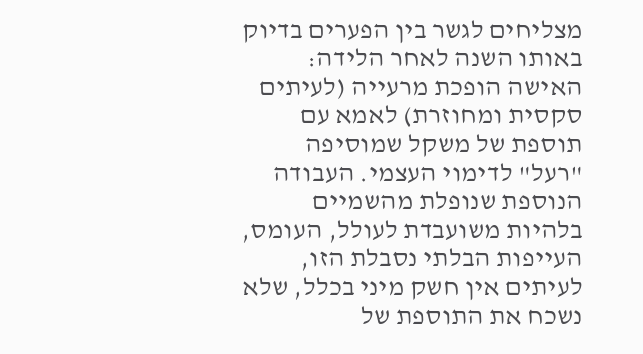מצליחים לגשר בין הפערים בדיוק באותו השנה לאחר הלידה:
האישה הופכת מרעייה (לעיתים סקסית ומחוזרת) לאמא עם תוספת של משקל שמוסיפה "רעל" לדימוי העצמי. העבודה הנוספת שנופלת מהשמיים בלהיות משועבדת לעולל, העומס, העייפות הבלתי נסבלת הזו, לעיתים אין חשק מיני בכלל, שלא נשכח את התוספת של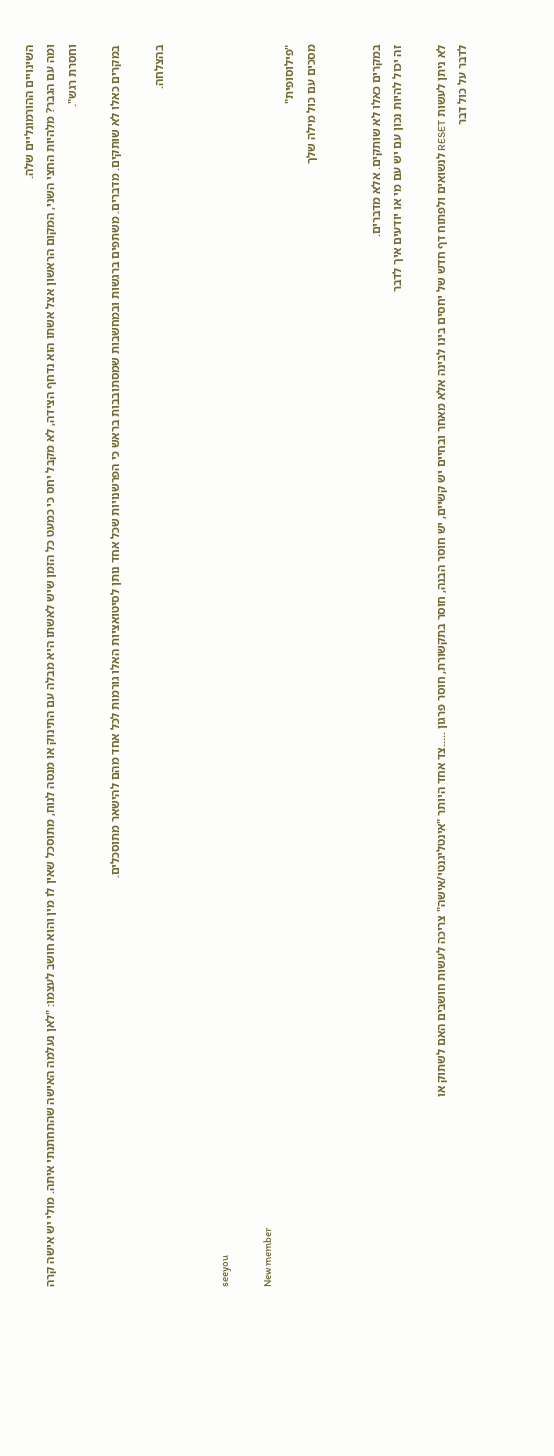השינויים ההורמונליים שלה.
ומה עם הגבר? מלהיות החצי השני, המקום הראשון אצל אשתו הוא נדחף הצידה, לא מקבל יחס כי כמעט כל הזמן שיש לאשתו היא מבלה עם התינוק או מנסה לנוח, מתוסכל שאין לו מין והוא חושב לעצמו: "לאן נעלמה האישה שהתחתנתי איתה. מולי יש אישה קרה וחסרת רגש".

במקרים כאלו לא שותקים. מדברים. משתפים ברגשות ובמחשבות שמסתובבות בראש כי הפרשנויות שכל אחד נותן לסיטואציות האלו גורמות לכל אחד מהם להישאר מתוסכלים.

בהצלחה.


seeyou

New member
"פילוסופית"
מסכים עם כול מילה שלך


במקרים כאלו לא שותקים. אלא מדברים.
זה יכול להיות נכון עם יש עם מי או יודעים איך לדבר

לא ניתן לעשות RESET לנשואים ולפתוח דף חדש של יחסים בינו לבינה אלא מאחר ובחיים יש קשיים, יש חוסר הבנה, חוסר בתקשורת, חוסר פרגון .....צד אחד היותר "אינטליגנטי/אישה" צריכה לעשות חושבים האם לשתוק או
לדבר על כול דבר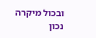ובכול מיקרה
נכון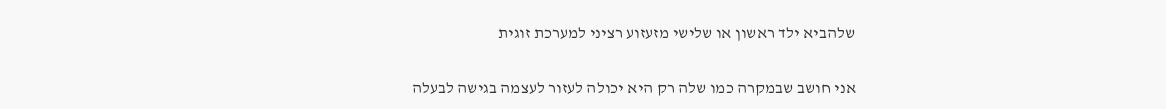שלהביא ילד ראשון או שלישי מזעזוע רציני למערכת זוגית

אני חושב שבמקרה כמו שלה רק היא יכולה לעזור לעצמה בגישה לבעלה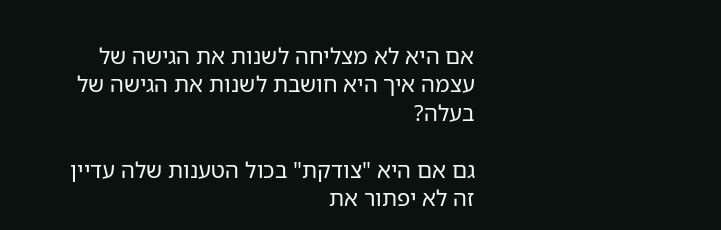אם היא לא מצליחה לשנות את הגישה של עצמה איך היא חושבת לשנות את הגישה של בעלה?

גם אם היא "צודקת" בכול הטענות שלה עדיין זה לא יפתור את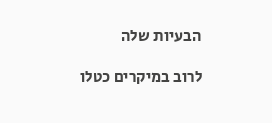הבעיות שלה

לרוב במיקרים כטלו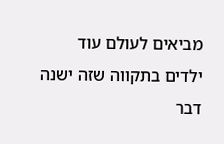מביאים לעולם עוד ילדים בתקווה שזה ישנה דבר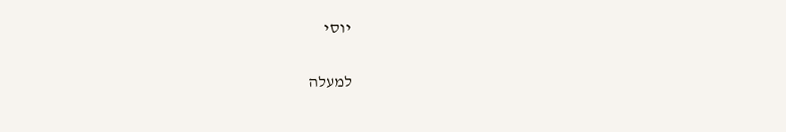יוסי

למעלה